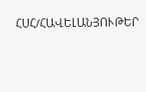ՀՍՀ/ՀԱՎԵԼԱՆՅՈՒԹԵՐ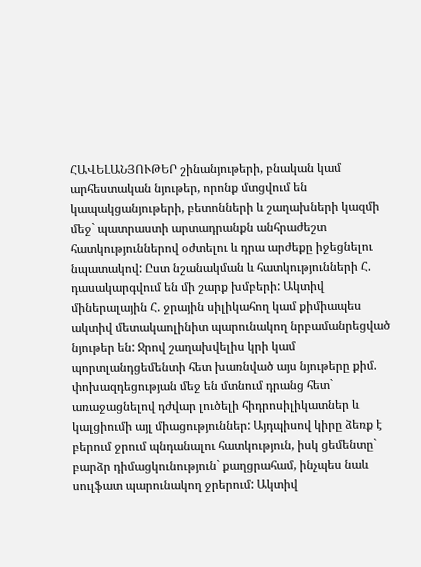ՀԱՎԵԼԱՆՅՈՒԹԵՐ շինանյութերի, բնական կամ արհեստական նյութեր, որոնք մտցվում են կապակցանյութերի, բետոնների և շաղախների կազմի մեջ` պատրաստի արտադրանքն անհրաժեշտ հատկություններով օժտելու և դրա արժեքը իջեցնելու նպատակով: Ըստ նշանակման և հատկությունների Հ. դասակարգվում են մի շարք խմբերի: Ակտիվ միներալային Հ. ջրային սիլիկահող կամ քիմիապես ակտիվ մետակաոլինիտ պարունակող նրբամանրեցված նյութեր են: Ջրով շաղախվելիս կրի կամ պորտլանդցեմենտի հետ խառնված այս նյութերը քիմ. փոխազդեցության մեջ են մտնում դրանց հետ` առաջացնելով դժվար լուծելի հիդրոսիլիկատներ և կալցիումի այլ միացություններ: Այդպիսով կիրը ձեռք է բերում ջրում պնդանալու հատկություն, իսկ ցեմենտը` բարձր դիմացկունություն` քաղցրահամ, ինչպես նաև սուլֆատ պարունակող ջրերում: Ակտիվ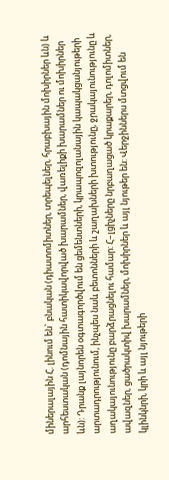միներալային Հ. լինում են` բնական (դիատոմիտներ, տրեպելներ, հրաբխային մոխիրներ ևն) և արհեստական (դոմնային հատիկավորված խարամներ, վառելիքի խարամներ ու մոխիրներ ևն): Դրանք լայնորեն օգտագործվում են ցեմենտների, կրապոզոլանային կապակցանյութերի արտադրությունում, ինչպես նաև բետոնների և շաղախների խտությունը, ջրակայունությունը և աղակայունությունը բարձրացնելու համար: Հ–լցիչները նրբաղացած կրաքարեր, դոլոմիտներ, ավազներ, ցածրակտիվ խարամներ, մոխիրներ և այլ նյութեր են: Վերջիններս մտցվում են կլինկնրի, կրի և այլ նյութերի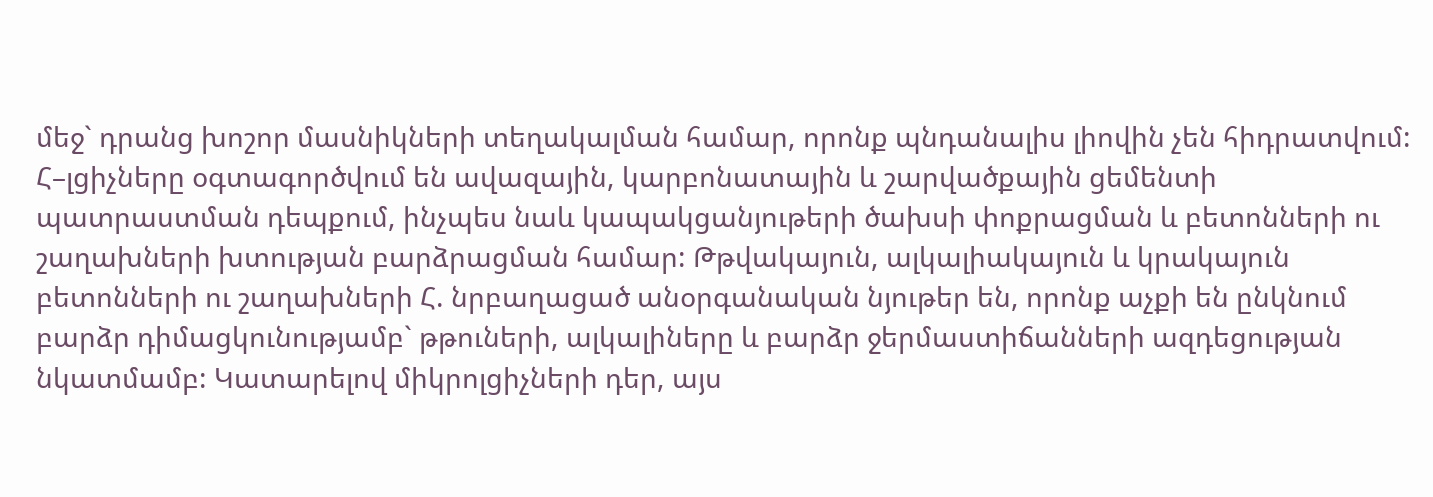մեջ` դրանց խոշոր մասնիկների տեղակալման համար, որոնք պնդանալիս լիովին չեն հիդրատվում: Հ–լցիչները օգտագործվում են ավազային, կարբոնատային և շարվածքային ցեմենտի պատրաստման դեպքում, ինչպես նաև կապակցանյութերի ծախսի փոքրացման և բետոնների ու շաղախների խտության բարձրացման համար: Թթվակայուն, ալկալիակայուն և կրակայուն բետոնների ու շաղախների Հ. նրբաղացած անօրգանական նյութեր են, որոնք աչքի են ընկնում բարձր դիմացկունությամբ` թթուների, ալկալիները և բարձր ջերմաստիճանների ազդեցության նկատմամբ: Կատարելով միկրոլցիչների դեր, այս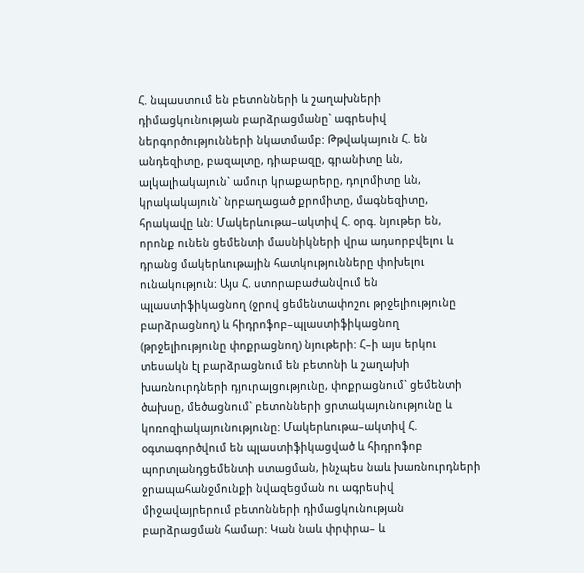Հ. նպաստում են բետոնների և շաղախների դիմացկունության բարձրացմանը` ագրեսիվ ներգործությունների նկատմամբ: Թթվակայուն Հ. են անդեզիտը, բազալտը, դիաբազը, գրանիտը ևն, ալկալիակայուն` ամուր կրաքարերը, դոլոմիտը ևն, կրակակայուն` նրբաղացած քրոմիտը, մագնեզիտը, հրակավը ևն: Մակերևութա–ակտիվ Հ. օրգ. նյութեր են, որոնք ունեն ցեմենտի մասնիկների վրա ադսորբվելու և դրանց մակերևութային հատկությունները փոխելու ունակություն: Այս Հ. ստորաբաժանվում են պլաստիֆիկացնող (ջրով ցեմենտափոշու թրջելիությունը բարձրացնող) և հիդրոֆոբ–պլաստիֆիկացնող (թրջելիությունը փոքրացնող) նյութերի: Հ–ի այս երկու տեսակն էլ բարձրացնում են բետոնի և շաղախի խառնուրդների դյուրալցությունը, փոքրացնում` ցեմենտի ծախսը, մեծացնում` բետոնների ցրտակայունությունը և կոռոզիակայունությունը: Մակերևութա–ակտիվ Հ. օգտագործվում են պլաստիֆիկացված և հիդրոֆոբ պորտլանդցեմենտի ստացման, ինչպես նաև խառնուրդների ջրապահանջմունքի նվազեցման ու ագրեսիվ միջավայրերում բետոնների դիմացկունության բարձրացման համար: Կան նաև փրփրա– և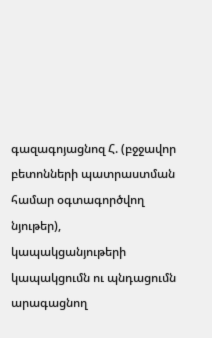գազագոյացնոզ Հ. (բջջավոր բետոնների պատրաստման համար օգտագործվող նյութեր), կապակցանյութերի կապակցումն ու պնդացումն արագացնող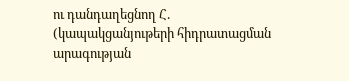ու դանդաղեցնող Հ. (կապակցանյութերի հիդրատացման արագության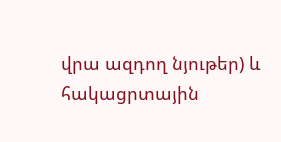վրա ազդող նյութեր) և հակացրտային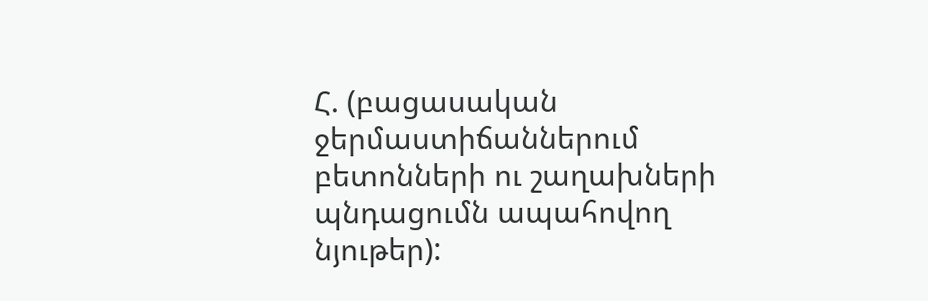Հ. (բացասական ջերմաստիճաններում բետոնների ու շաղախների պնդացումն ապահովող նյութեր):